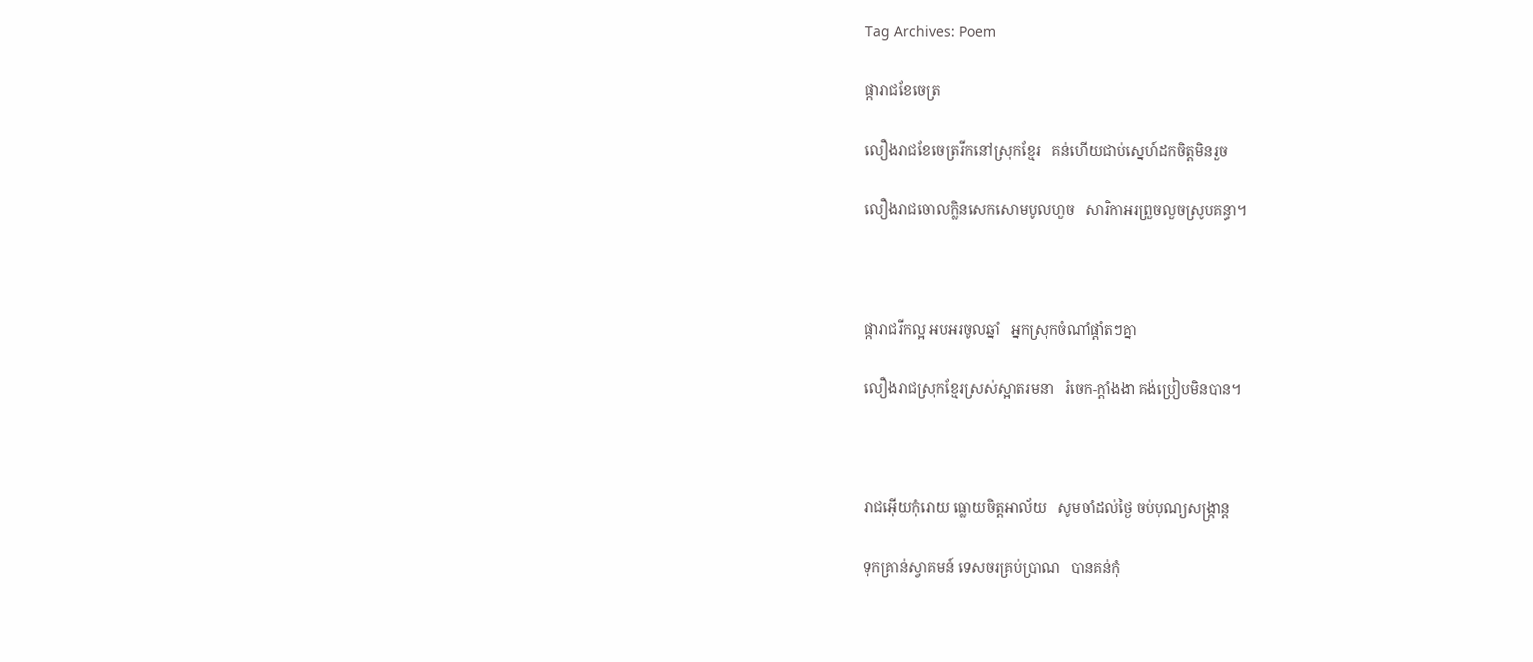Tag Archives: Poem

ផ្ការាជខែចេត្រ

លឿងរាជខែចេត្ររីកនៅស្រុកខ្មែរ   គន់ហើយជាប់ស្នេហ៍ដកចិត្តមិនរួច

លឿងរាជចោលក្លិនសេកសោមបូលហួច   សារិកាអរព្រួចលួចស្រូបគន្ធា។



ផ្ការាជរីកល្អ អបអរចូលឆ្នាំ   អ្នកស្រុកចំណាំផ្ដាំតៗគ្នា

លឿងរាជស្រុកខ្មែរស្រស់ស្អាតរមនា   រំចេក-ក្ដាំងងា គង់ប្រៀបមិនបាន។



រាជអ៊ើយកុំរោយ ធ្លោយចិត្តអាល័យ   សូមចាំដល់ថ្ងៃ ចប់បុណ្យសង្ក្រាន្ត

ទុកគ្រាន់ស្វាគមន៍ ទេសចរគ្រប់ប្រាណ   បានគន់កុំ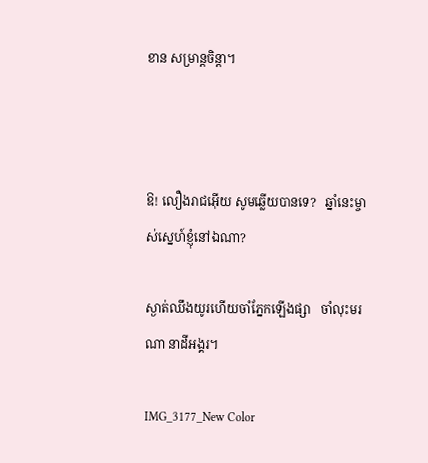ខាន សម្រាន្តចិន្តា។



ឱ! លឿងរាជអ៊ើយ សូមឆ្លើយបានទេ?   ឆ្នាំនេះម្ចាស់ស្នេហ៍ខ្ញុំនៅឯណា?

ស្ងាត់ឈឹងយូរហើយចាំភ្នែកឡើងផ្សា   ចាំលុះមរណា នាដីអង្គរ។

IMG_3177_New Color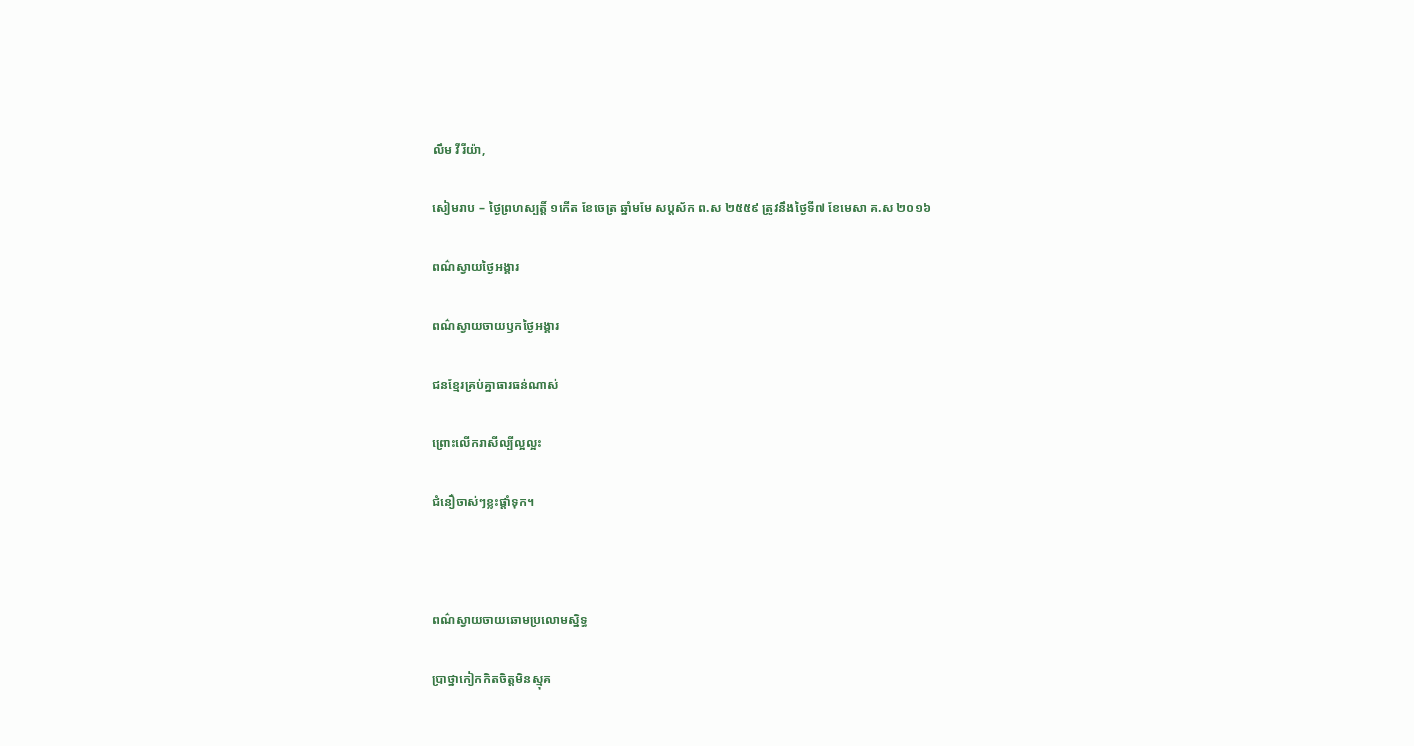លឹម វីរីយ៉ា,

សៀមរាប – ថ្ងៃព្រហស្បត្តិ៍ ១កើត ខែចេត្រ ឆ្នាំមមែ សប្ដស័ក ព.ស ២៥៥៩ ត្រូវនឹងថ្ងៃទី៧ ខែមេសា គ.ស ២០១៦

ពណ៌ស្វាយថ្ងៃអង្គារ

ពណ៌ស្វាយចាយឫកថ្ងៃអង្គារ

ជនខ្មែរគ្រប់គ្នាធារធន់ណាស់

ព្រោះលើករាសីល្បីល្អល្អះ

ជំនឿចាស់ៗខ្លះផ្ដាំទុក។



ពណ៌ស្វាយចាយឆោមប្រលោមស្និទ្ធ

ប្រាថ្នាកៀកកិតចិត្តមិនស្មុគ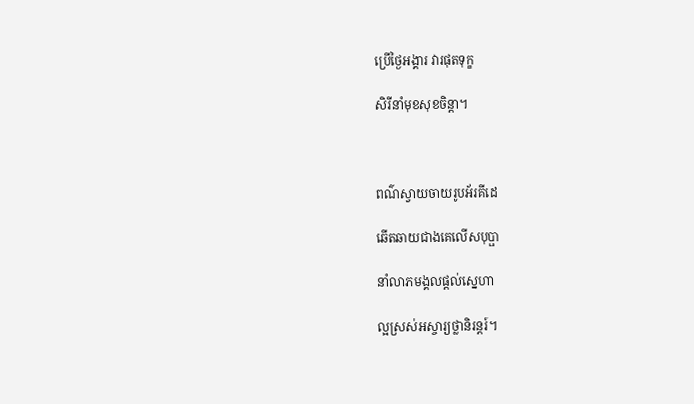ប្រើថ្ងៃអង្គារ វារផុតទុក្ខ

សិរីនាំមុខសុខចិន្ដា។



ពណ៌ស្វាយចាយរូបអ័រគីដេ

ឆើតឆាយជាងគេលើសបុប្ផា

នាំលាភមង្គលផ្ដល់ស្នេហា

ល្អស្រស់អស្ចារ្យថ្លានិរន្ដរ៍។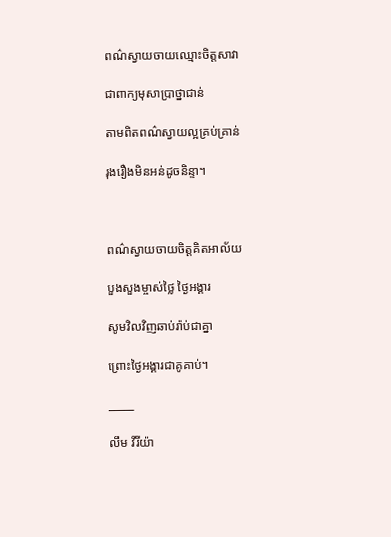ពណ៌ស្វាយចាយឈ្មោះចិត្តសាវា

ជាពាក្យមុសាប្រាថ្នាជាន់

តាមពិតពណ៌ស្វាយល្អគ្រប់គ្រាន់

រុងរឿងមិនអន់ដូចនិន្ទា។



ពណ៌ស្វាយចាយចិត្តគិតអាល័យ

បួងសួងម្ចាស់ថ្លៃ ថ្ងៃអង្គារ

សូមវិលវិញឆាប់រ៉ាប់ជាគ្នា

ព្រោះថ្ងៃអង្គារជាគូគាប់។

_____

លឹម វីរីយ៉ា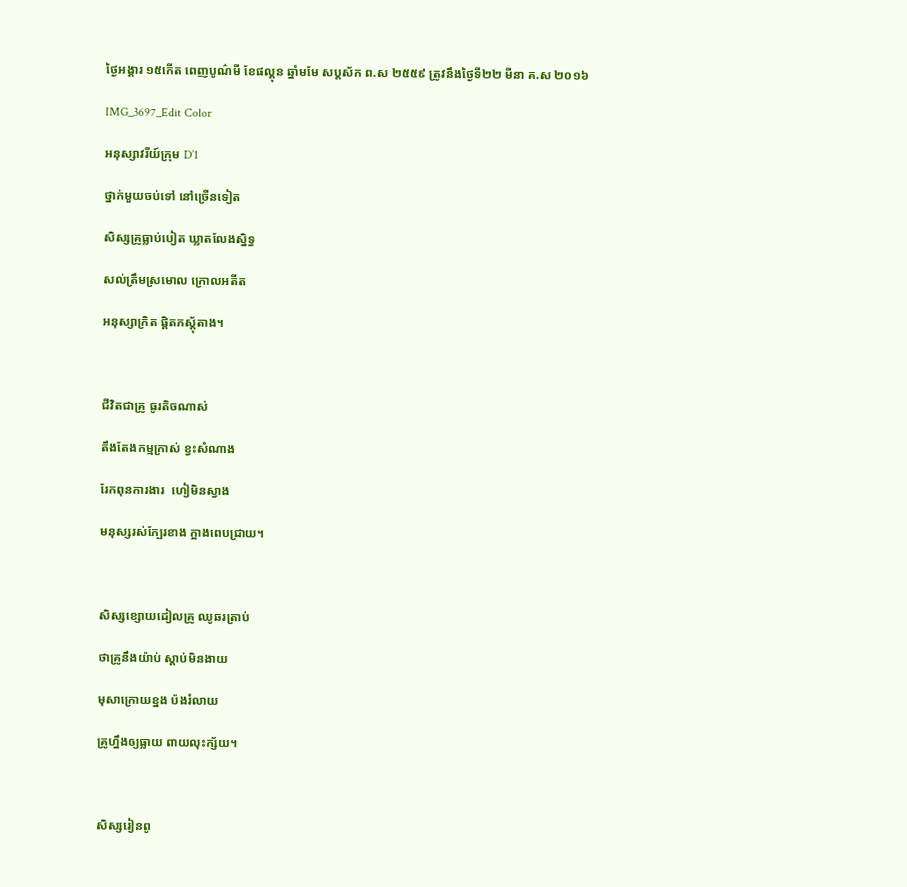ថ្ងៃអង្គារ ១៥កើត ពេញបូណ៌មី ខែផល្គុន ឆ្នាំមមែ សប្ដស័ក ព.ស ២៥៥៩ ត្រូវនឹងថ្ងៃទី២២ មីនា គ.ស ២០១៦

IMG_3697_Edit Color

អនុស្សាវរីយ៍ក្រុម D’1

ថ្នាក់មួយចប់ទៅ នៅច្រើនទៀត

សិស្សគ្រូធ្លាប់បៀត ឃ្លាតលែងស្និទ្ធ

សល់ត្រឹមស្រមោល ក្រោលអតីត

អនុស្សាក្រិត ផ្ដិតភស្ដុ័តាង។



ជីវិតជាគ្រូ ធូរតិចណាស់

តឹងតែងកម្មក្រាស់ ខ្វះសំណាង

រែកពុនការងារ  ហៀមិនស្វាង

មនុស្សរស់ក្បែរខាង ក្អាងពេបជ្រាយ។



សិស្សខ្សោយដៀលគ្រូ ឈូឆរត្រាប់

ថាគ្រូនឹងយ៉ាប់ ស្ដាប់មិនងាយ

មុសាក្រោយខ្នង ប៉ងរំលាយ

គ្រូហ្នឹងឲ្យធ្លាយ ពាយលុះក្ស័យ។



សិស្សរៀនពូ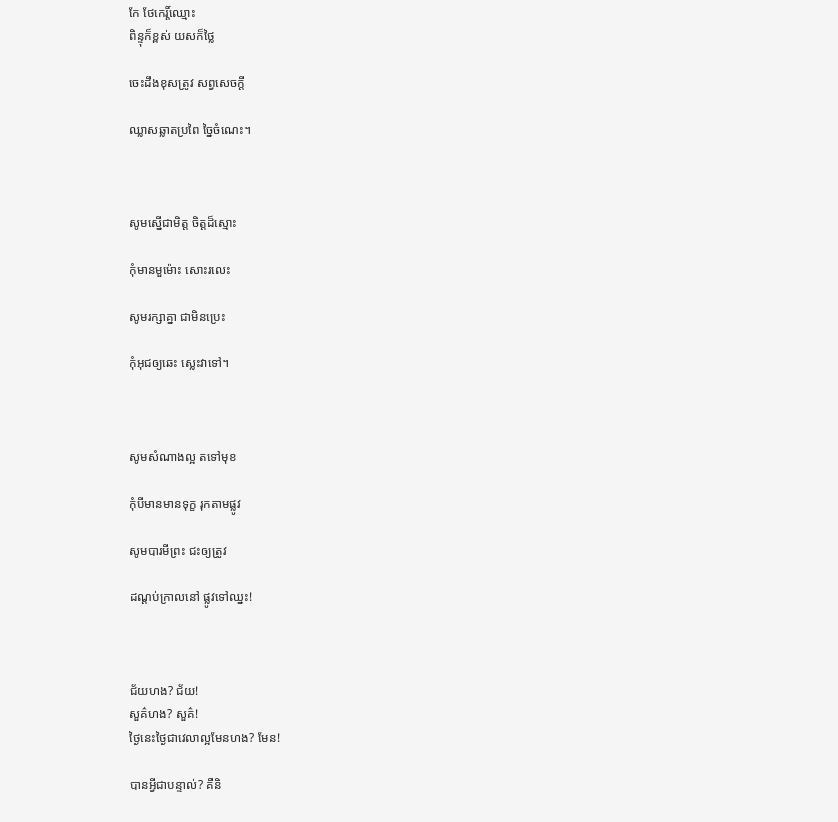កែ ថែកេរ្ដិ៍ឈ្មោះ
ពិន្ទុក៏ខ្ពស់ យសក៏ថ្លៃ

ចេះដឹងខុសត្រូវ សព្វសេចក្ដី

ឈ្លាសឆ្លាតប្រពៃ ច្នៃចំណេះ។



សូមស្នើជាមិត្ត ចិត្តដ៏ស្មោះ

កុំមានមួម៉ោះ សោះរលេះ

សូមរក្សាគ្នា ជាមិនប្រេះ

កុំអុជឲ្យឆេះ ស្លេះវាទៅ។



សូមសំណាងល្អ តទៅមុខ

កុំបីមានមានទុក្ខ រុកតាមផ្លូវ

សូមបារមីព្រះ ជះឲ្យត្រូវ

ដណ្ដប់ក្រាលនៅ ផ្លូវទៅឈ្នះ!



ជ័យហង? ជ័យ!
សួគ៌ហង? សួគ៌!
ថ្ងៃនេះថ្ងៃជាវេលាល្អមែនហង? មែន!

បានអ្វីជាបន្ទាល់? គឺនិ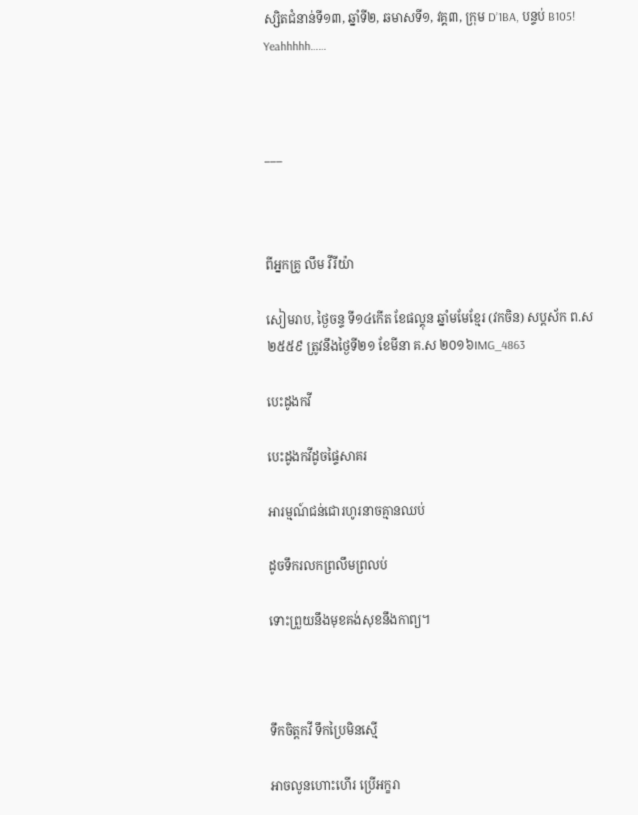ស្សិតជំនាន់ទី១៣, ឆ្នាំទី២, ឆមាសទី១, វគ្គ៣, ក្រុម D’1BA, បន្ទប់ B105! Yeahhhhh……



___



ពីអ្នកគ្រូ លឹម វីរីយ៉ា

សៀមរាប, ថ្ងៃចន្ទ ទី១៤កើត ខែផល្គុន ឆ្នាំមមែខ្មែរ (វកចិន) សប្ដស័ក ព.ស ២៥៥៩ ត្រូវនឹងថ្ងៃទី២១ ខែមីនា គ.ស ២០១៦IMG_4863

បេះដូងកវី

បេះដូងកវីដូចផ្ទៃសាគរ

អារម្មណ៍ជន់ជោរហូរនាចគ្មានឈប់

ដូចទឹករលកព្រលឹមព្រលប់

ទោះព្រួយនឹងមុខគង់សុខនឹងកាព្យ។



ទឹកចិត្តកវី ទឹកប្រៃមិនស្មើ

អាចលូនហោះហើរ ប្រើអក្ខរា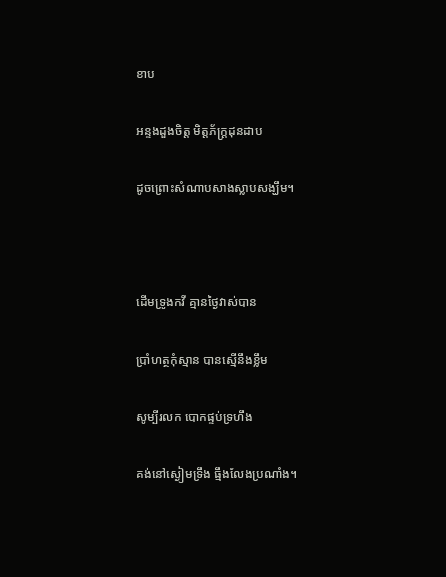ខាប

អន្ទងដួងចិត្ត មិត្តភ័ក្ដ្រដុនដាប

ដូចព្រោះសំណាបសាងស្លាបសង្ឃឹម។



ដើមទ្រូងកវី គ្មានថ្ងៃវាស់បាន

ប្រាំហត្ថកុំស្មាន បានស្មើនឹងខ្លឹម

សូម្បីរលក បោកផ្ទប់ទ្រហឹង

គង់នៅស្ងៀមទ្រឹង ធ្មឹងលែងប្រណាំង។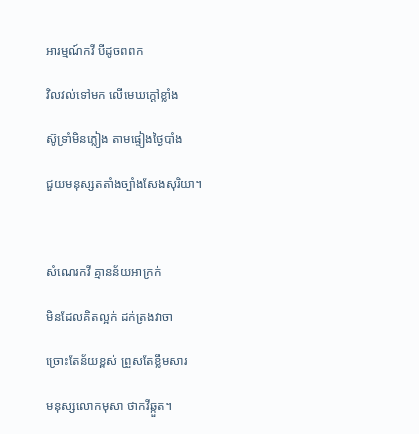អារម្មណ៍កវី បីដូចពពក

វិលវល់ទៅមក លើមេឃក្ដៅខ្លាំង

ស៊ូទ្រាំមិនភ្លៀង តាមផ្ទៀងថ្ងៃបាំង

ជួយមនុស្សតតាំងច្បាំងសែងសុរិយា។



សំណេរកវី គ្មានន័យអាក្រក់

មិនដែលគិតល្អក់ ដក់ត្រងវាចា

ច្រោះតែន័យខ្ពស់ ព្រួសតែខ្លឹមសារ

មនុស្សលោកមុសា ថាកវីឆ្កួត។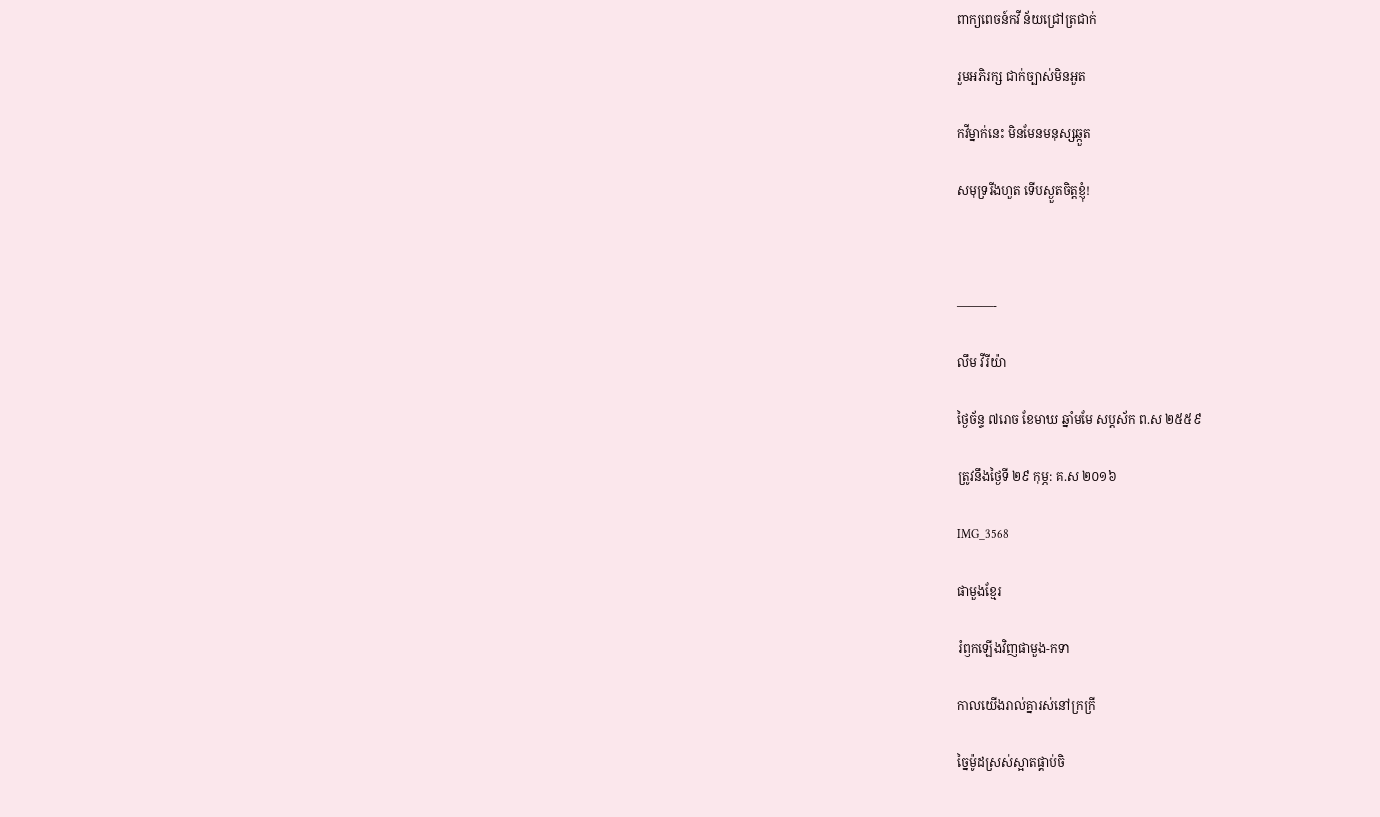ពាក្យពេចន៍កវី ន័យជ្រៅត្រជាក់

រួមអភិរក្ស ជាក់ច្បាស់មិនអួត

កវីម្នាក់នេះ មិនមែនមនុស្សឆ្កួត

សមុទ្ររីងហួត ទើបស្ងួតចិត្តខ្ញុំ!



———-

លឹម វីរីយ៉ា

ថ្ងៃច័ន្ទ ៧រោច ខែមាឃ ឆ្នាំមមែ សប្ដស័ក ព.ស ២៥៥៩

ត្រូវនឹងថ្ងៃទី ២៩ កុម្ភ: គ.ស ២០១៦

IMG_3568

ផាមួងខ្មែរ

រំឭកឡើងវិញផាមួង-កទា

កាលយើងរាល់គ្នារស់នៅក្រក្រី

ច្នៃម៉ូដស្រស់ស្អាតផ្គាប់ចិ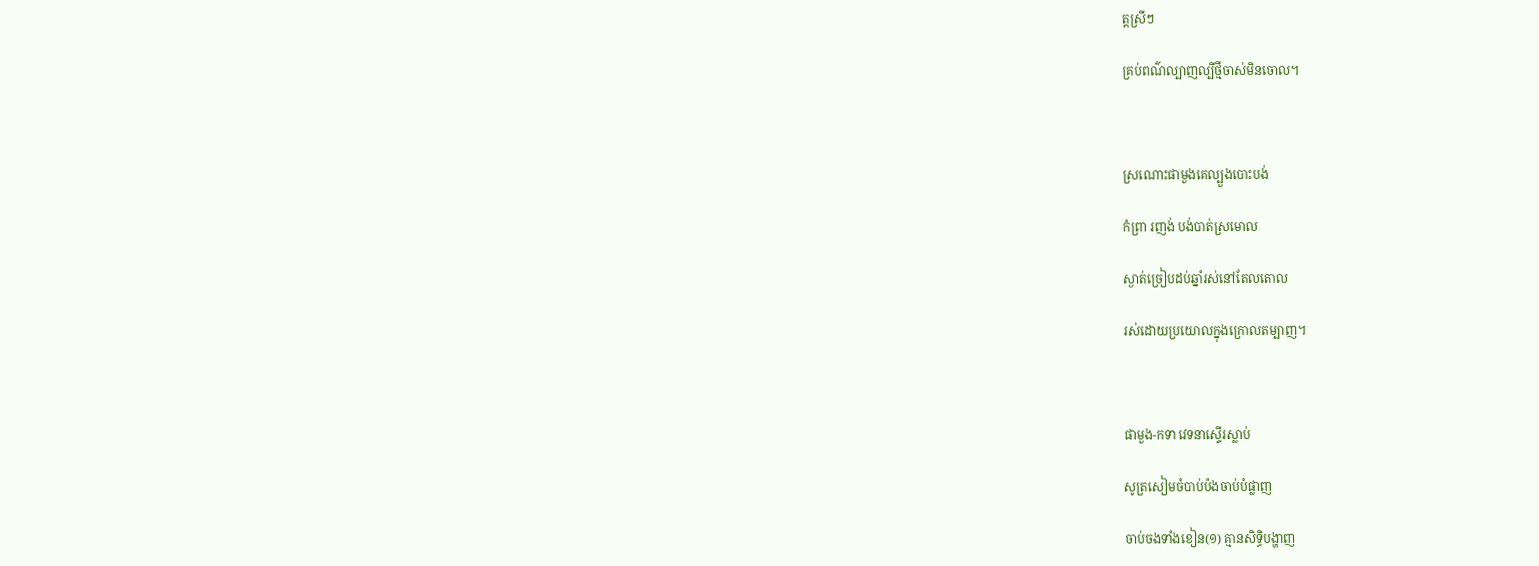ត្តស្រីៗ

គ្រប់ពណ៌ល្បាញល្បីថ្មីចាស់មិនចោល។



ស្រណោះផាមួងគេល្បួងបោះបង់

កំព្រា រញង់ បង់បាត់ស្រមោល

ស្ងាត់ច្រៀបដប់ឆ្នាំរស់នៅតែលតោល

រស់ដោយប្រយោលក្នុងក្រោលតម្បាញ។



ផាមួង-កទា វេទនាស្ទើរស្លាប់

សូត្រសៀមចំបាប់ប៉ងចាប់បំផ្លាញ

ចាប់ចងទាំងខៀន(១) គ្មានសិទ្ធិបង្ហាញ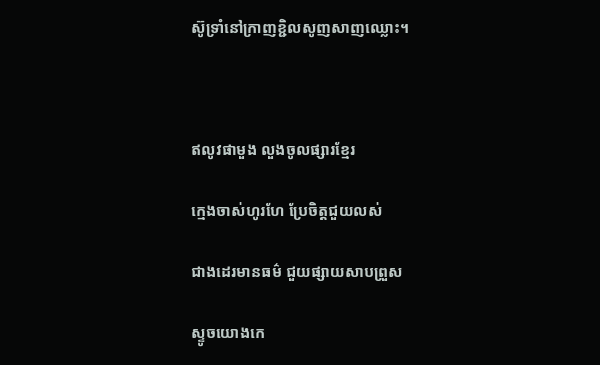ស៊ូទ្រាំនៅក្រាញខ្ជិលសូញសាញឈ្លោះ។



ឥលូវផាមួង លួងចូលផ្សារខ្មែរ

ក្មេងចាស់ហូរហែ ប្រែចិត្តជួយលស់

ជាងដេរមានធម៌ ជួយផ្សាយសាបព្រួស

ស្ទូចយោងកេ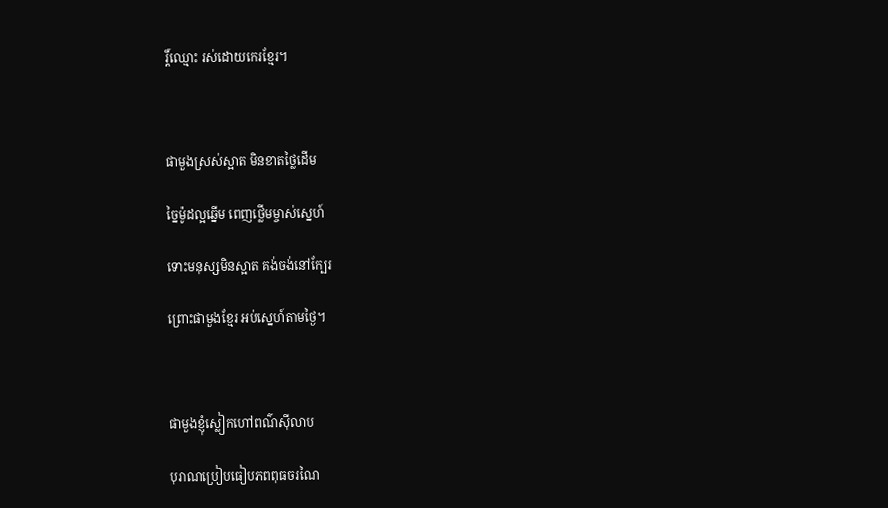រ្ដិ៍ឈ្មោះ រស់ដោយកេរខ្មែរ។



ផាមួងស្រស់ស្អាត មិនខាតថ្លៃដើម

ច្នៃម៉ូដល្អឆ្នើម ពេញថ្លើមម្ចាស់ស្នេហ៍

ទោះមនុស្សមិនស្អាត គង់ចង់នៅក្បែរ

ព្រោះផាមួងខ្មែរ អប់ស្នេហ៍តាមថ្ងៃ។



ផាមួងខ្ញុំស្លៀកហៅពណ៌ស៊ីលាប

បុរាណប្រៀបធៀបភពពុធចរណៃ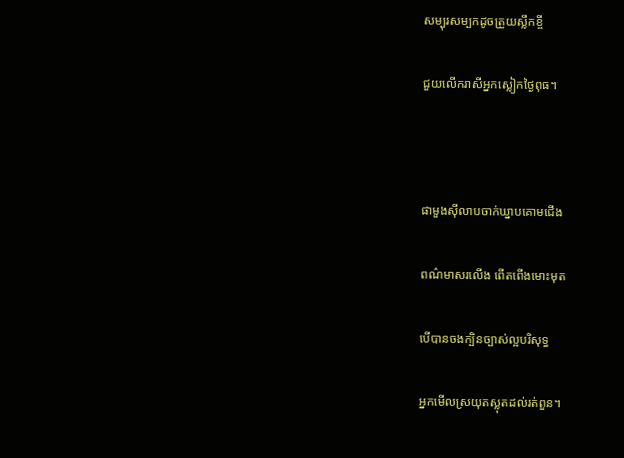សម្បុរសម្បកដូចត្រួយស្លឹកខ្ចី

ជួយលើករាសីអ្នកស្លៀកថ្ងៃពុធ។



ផាមួងស៊ីលាបចាក់ឃ្នាបគោមជើង

ពណ៌មាសរលើង ពើតពើងមោះមុត

បើបានចងក្បិនច្បាស់ល្អបរិសុទ្ធ

អ្នកមើលស្រយុតស្លុតដល់រត់ពួន។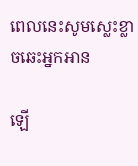ពេលនេះសូមស្លេះខ្លាចឆេះអ្នកអាន

ឡើ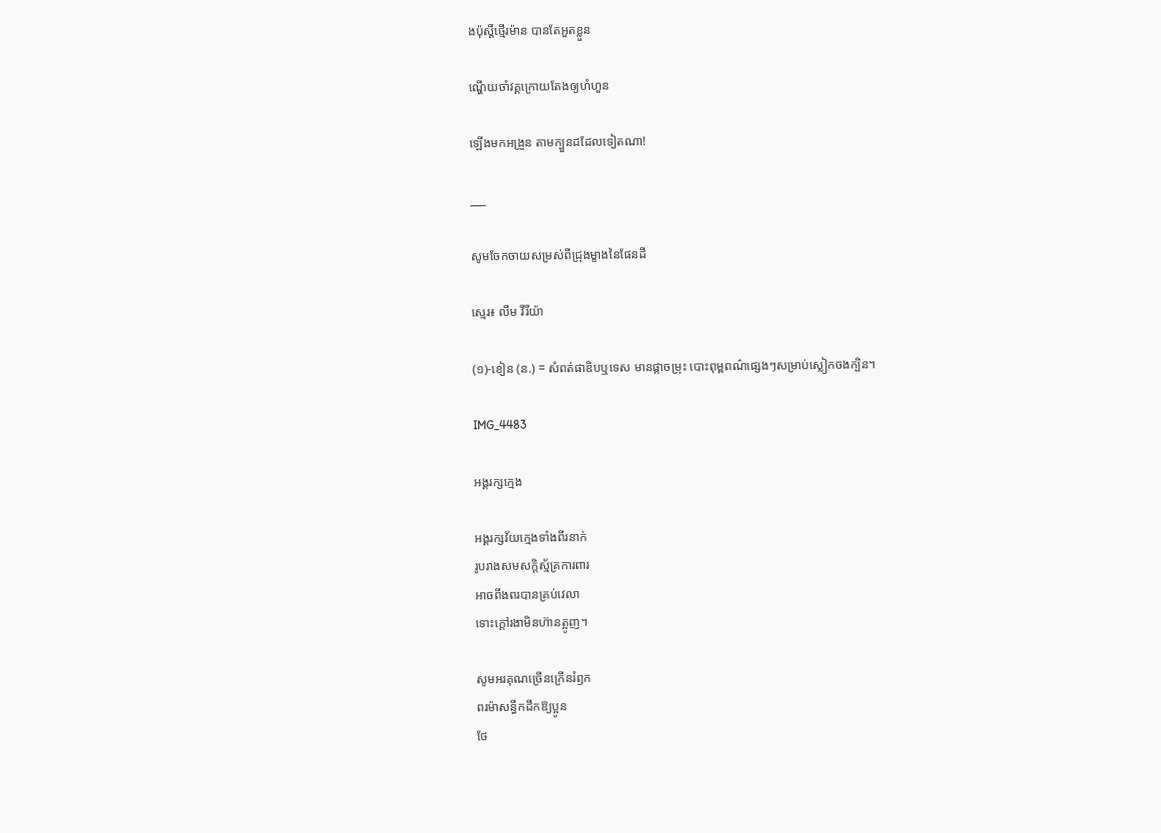ងប៉ុស្ដិ៍ថ្មើរម៉ាន បានតែអួតខ្លួន

ណ្ហើយចាំវគ្គក្រោយតែងឲ្យហំហួន

ឡើងមកអង្រួន តាមក្បួនដដែលទៀតណា!

___

សូមចែកចាយសម្រស់ពីជ្រុងម្ខាងនៃផែនដី

ស្មេរ៖ លឹម វីរីយ៉ា

(១)-ខៀន (ន.) = សំពត់ផាឌិបឬទេស មានផ្កាចម្រុះ បោះពុម្ពពណ៌ផ្សេងៗសម្រាប់ស្លៀកចងក្បិន។

IMG_4483

អង្គរក្សក្មេង

អង្គរក្សវ័យក្មេងទាំងពីរនាក់
រូបរាងសមសក្ដិស្ម័គ្រការពារ
អាចពឹងពរបានគ្រប់វេលា
ទោះក្ដៅរងាមិនហ៊ានត្អូញ។

សូមអរគុណច្រើនក្រើនរំឭក
ពរម៉ាសន្ធឹកដឹកឱ្យប្អូន
ថែ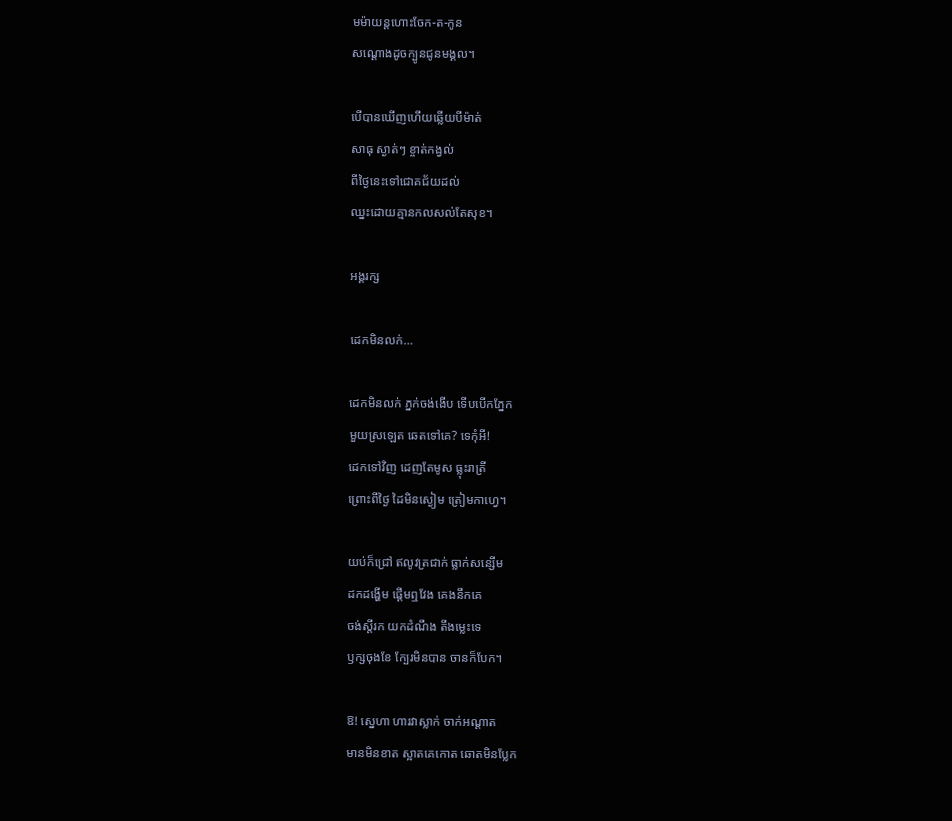មម៉ាយន្តហោះចែក-ត-កូន
សណ្ដោងដូចក្បូនជូនមង្គល។

បើបានឃើញហើយឆ្លើយបីម៉ាត់
សាធុ ស្ងាត់ៗ ខ្ចាត់កង្វល់
ពីថ្ងៃនេះទៅជោគជ័យដល់
ឈ្នះដោយគ្មានកលសល់តែសុខ។

អង្គរក្ស

ដេកមិនលក់…

ដេកមិនលក់ ភ្នក់ចង់ងើប ទើបបើកភ្នែក
មួយស្រឡេត ឆេតទៅគេ? ទេកុំអី!
ដេកទៅវិញ ដេញតែមូស ធ្លុះរាត្រី
ព្រោះពីថ្ងៃ ដៃមិនស្ងៀម ត្រៀមកាហ្វេ។

យប់ក៏ជ្រៅ ឥលូវត្រជាក់ ធ្លាក់សន្សើម
ដកដង្ហើម ផ្ដើមឮវែង គេងនឹកគេ
ចង់ស្ដីរក យកដំណឹង តឹងម្លេះទេ
ឫក្សចុងខែ ក្បែរមិនបាន ចានក៏បែក។

ឱ! ស្នេហា ហារវាស្លាក់ ចាក់អណ្ដាត
មានមិនខាត ស្អាតគេកោត ឆោតមិនប្លែក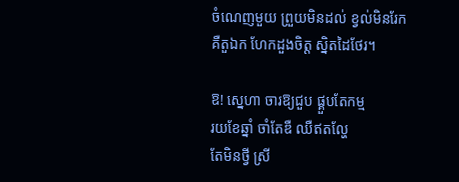ចំណេញមួយ ព្រួយមិនដល់ ខ្វល់មិនរែក
គឺតួឯក ហែកដួងចិត្ត ស្និតដៃថែរ។

ឱ! ស្នេហា ចារឱ្យជួប ផ្គួបតែកម្ម
រយខែឆ្នាំ ចាំតែឌឺ ឈឺឥតល្ហែ
តែមិនថ្វី ស្រី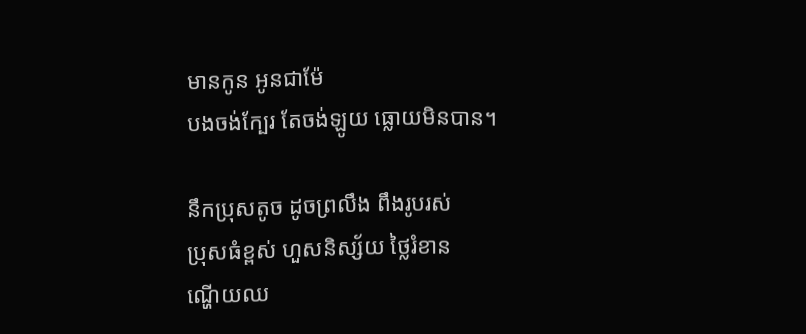មានកូន អូនជាម៉ែ
បងចង់ក្បែរ តែចង់ឡូយ ធ្លោយមិនបាន។

នឹកប្រុសតូច ដូចព្រលឹង ពឹងរូបរស់
ប្រុសធំខ្ពស់ ហួសនិស្ស័យ ថ្លៃរំខាន
ណ្ហើយឈ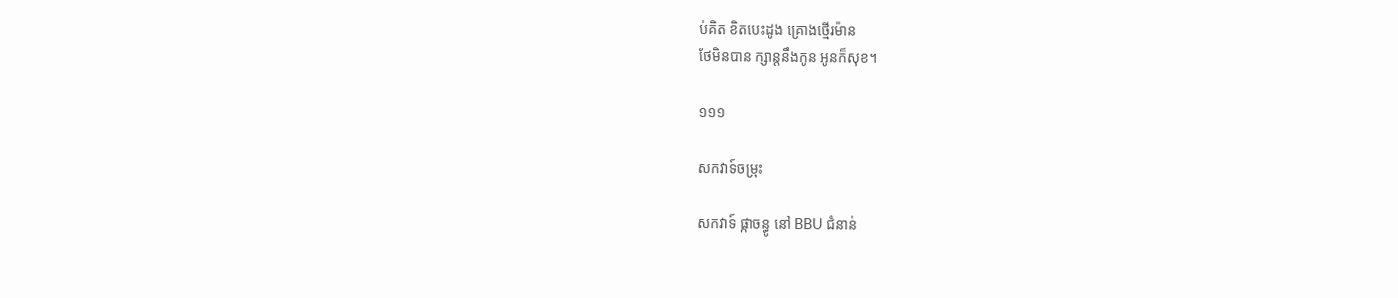ប់គិត ខិតបេះដូង គ្រោងថ្មើរម៉ាន
ថែមិនបាន ក្សាន្តនឹងកូន អូនក៏សុខ។

១១១

សកវាទ៍ចម្រុះ

សកវាទ៍ ផ្កាចន្ធូ នៅ BBU ជំនាន់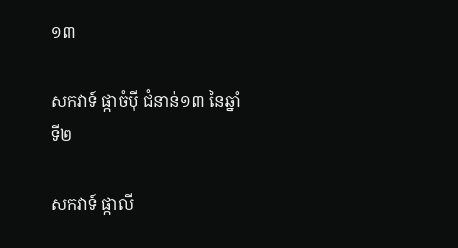១៣

សកវាទ៍ ផ្កាចំប៉ី ជំនាន់១៣ នៃឆ្នាំទី២

សកវាទ៍ ផ្កាលី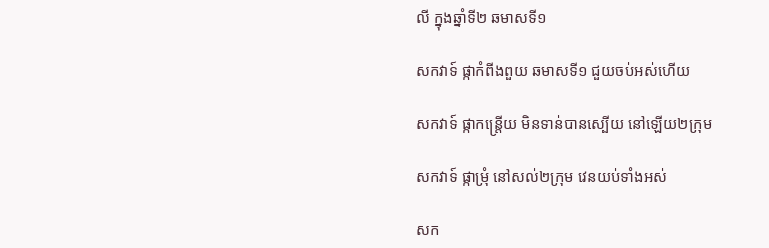លី ក្នុងឆ្នាំទី២ ឆមាសទី១

សកវាទ៍ ផ្កាកំពីងពួយ ឆមាសទី១ ជួយចប់អស់ហើយ

សកវាទ៍ ផ្កាកន្ត្រើយ មិនទាន់បានស្បើយ នៅឡើយ២ក្រុម

សកវាទ៍ ផ្កាម្រុំ នៅសល់២ក្រុម វេនយប់ទាំងអស់

សក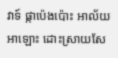វាទ៍ ផ្កាប៉េងប៉ោះ អាល័យអាឡោះ ដោះស្រាយសែ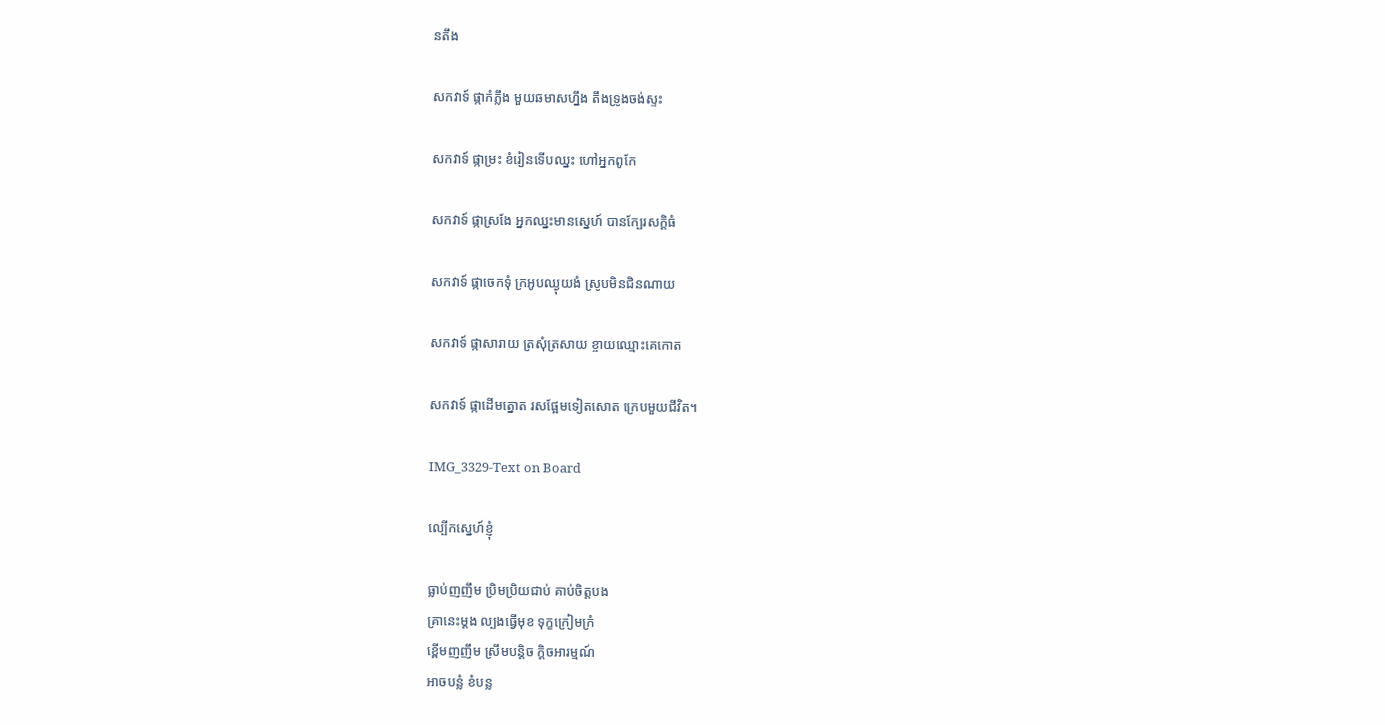នតឹង

សកវាទ៍ ផ្កាកំភ្លឹង មួយឆមាសហ្នឹង តឹងទ្រូងចង់ស្ទះ

សកវាទ៍ ផ្កាម្រះ ខំរៀនទើបឈ្នះ ហៅអ្នកពូកែ

សកវាទ៍ ផ្កាស្រងែ អ្នកឈ្នះមានស្នេហ៍ បានក្បែរសក្ដិធំ

សកវាទ៍ ផ្កាចេកទុំ ក្រអូបឈ្ងុយងំ ស្រូបមិនជិនណាយ

សកវាទ៍ ផ្កាសារាយ ត្រសុំត្រសាយ ខ្ចាយឈ្មោះគេកោត

សកវាទ៍ ផ្កាដើមត្នោត រសផ្អែមទៀតសោត ក្រេបមួយជីវិត។

IMG_3329-Text on Board

ល្បើកស្នេហ៍ខ្ញុំ

ធ្លាប់ញញឹម ប្រិមប្រិយជាប់ គាប់ចិត្តបង
គ្រានេះម្ដង ល្បងធ្វើមុខ ទុក្ខក្រៀមក្រំ
ខ្ពើមញញឹម ស្រឹមបន្តិច ក្ដិចអារម្មណ៍
អាចបន្លំ ខំបន្ល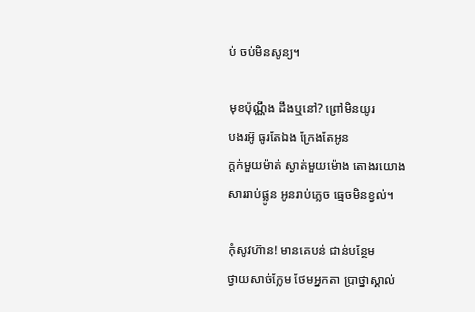ប់ ចប់មិនសូន្យ។

មុខប៉ុណ្ណឹង ដឹងឬនៅ? ព្រៅមិនយូរ
បងរអ៊ូ ធូរតែឯង ក្រែងតែអូន
ក្ដក់មួយម៉ាត់ ស្ងាត់មួយម៉ោង តោងរយោង
សាររាប់ផ្លូន អូនរាប់ភ្លេច ធ្មេចមិនខ្វល់។

កុំសូវហ៊ាន! មានគេបន់ ជាន់បន្ថែម
ថ្វាយសាច់ក្លែម ថែមអ្នកតា ប្រាថ្នាស្គាល់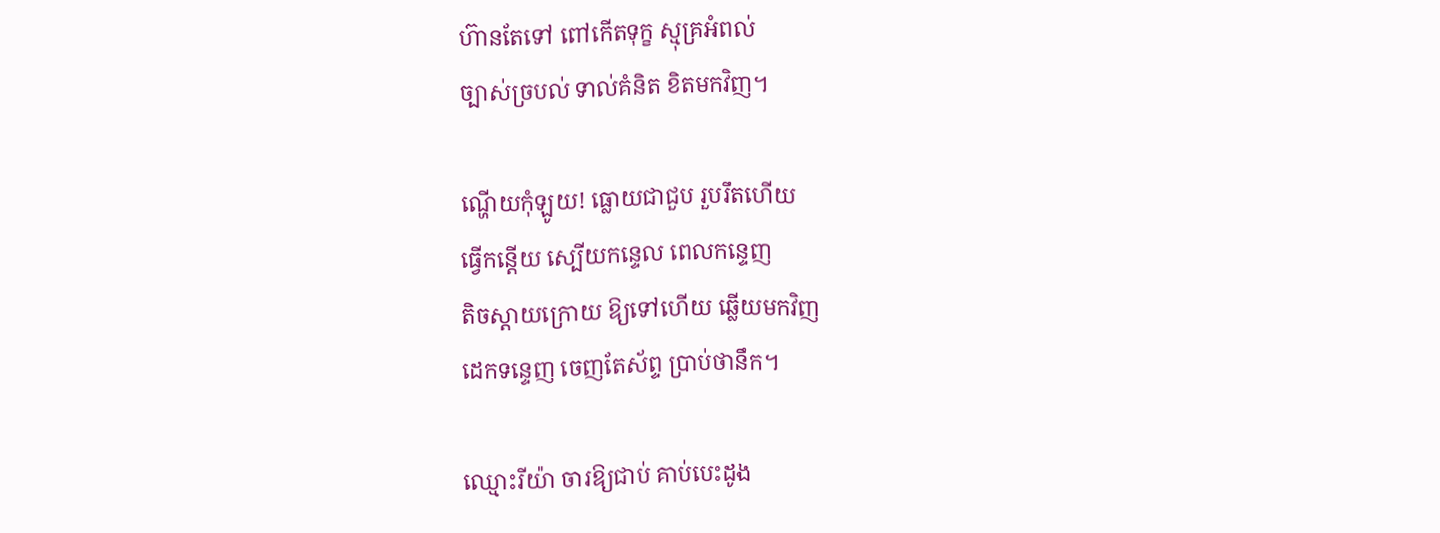ហ៊ានតែទៅ ពៅកើតទុក្ខ ស្មុគ្រអំពល់
ច្បាស់ច្របល់ ទាល់គំនិត ខិតមកវិញ។

ណ្ហើយកុំឡូយ! ធ្លោយជាជួប រួបរឹតហើយ
ធ្វើកន្តើយ ស្បើយកន្ទេល ពេលកន្ទេញ
តិចស្ដាយក្រោយ ឱ្យទៅហើយ ឆ្លើយមកវិញ
ដេកទន្ទេញ ចេញតែស័ព្ទ ប្រាប់ថានឹក។

ឈ្មោះរីយ៉ា ចារឱ្យជាប់ គាប់បេះដូង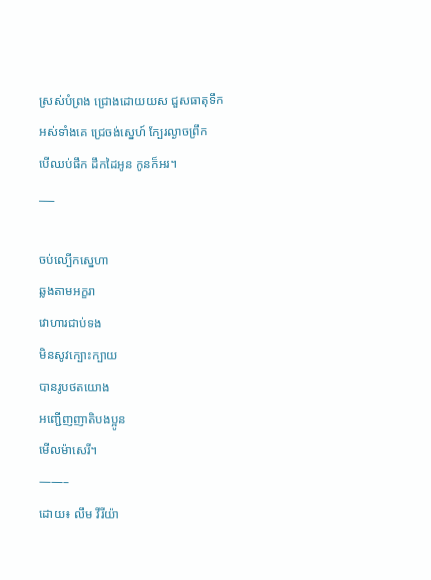ស្រស់បំព្រង ជ្រោងដោយយស ជួសធាតុទឹក
អស់ទាំងគេ ជ្រេចង់ស្នេហ៍ ក្បែរល្ងាចព្រឹក
បើឈប់ផឹក ដឹកដៃអូន កូនក៏អរ។
___

ចប់ល្បើកស្នេហា
ឆ្លងតាមអក្ខរា
វោហារជាប់ទង
មិនសូវក្បោះក្បាយ
បានរូបថតយោង
អញ្ជើញញាតិបងប្អូន
មើលម៉ាសេរី។
——–
ដោយ៖ លឹម វីរីយ៉ា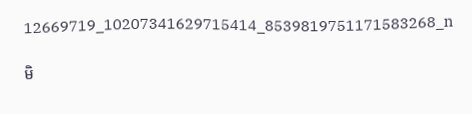12669719_10207341629715414_8539819751171583268_n

មិ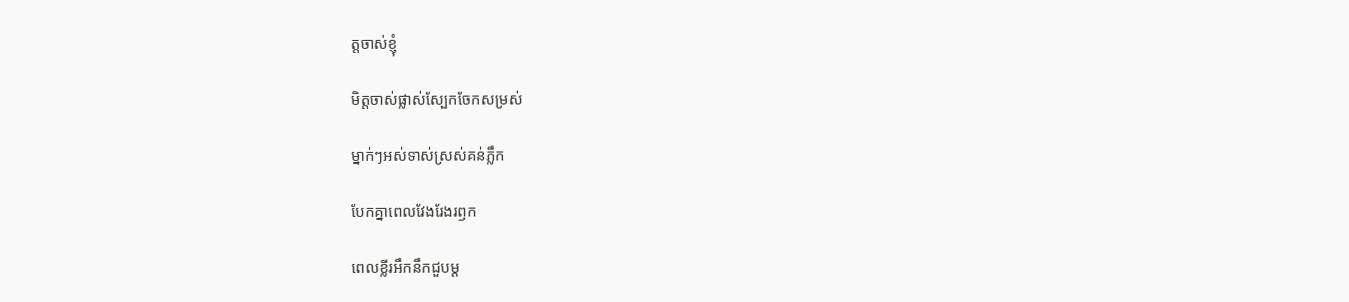ត្តចាស់ខ្ញុំ

មិត្តចាស់ផ្លាស់ស្បែកចែកសម្រស់

ម្នាក់ៗអស់ទាស់ស្រស់គន់ភ្លឹក

បែកគ្នាពេលវែងរែងរឭក

ពេលខ្លីរអឹកនឹកជួបម្ដ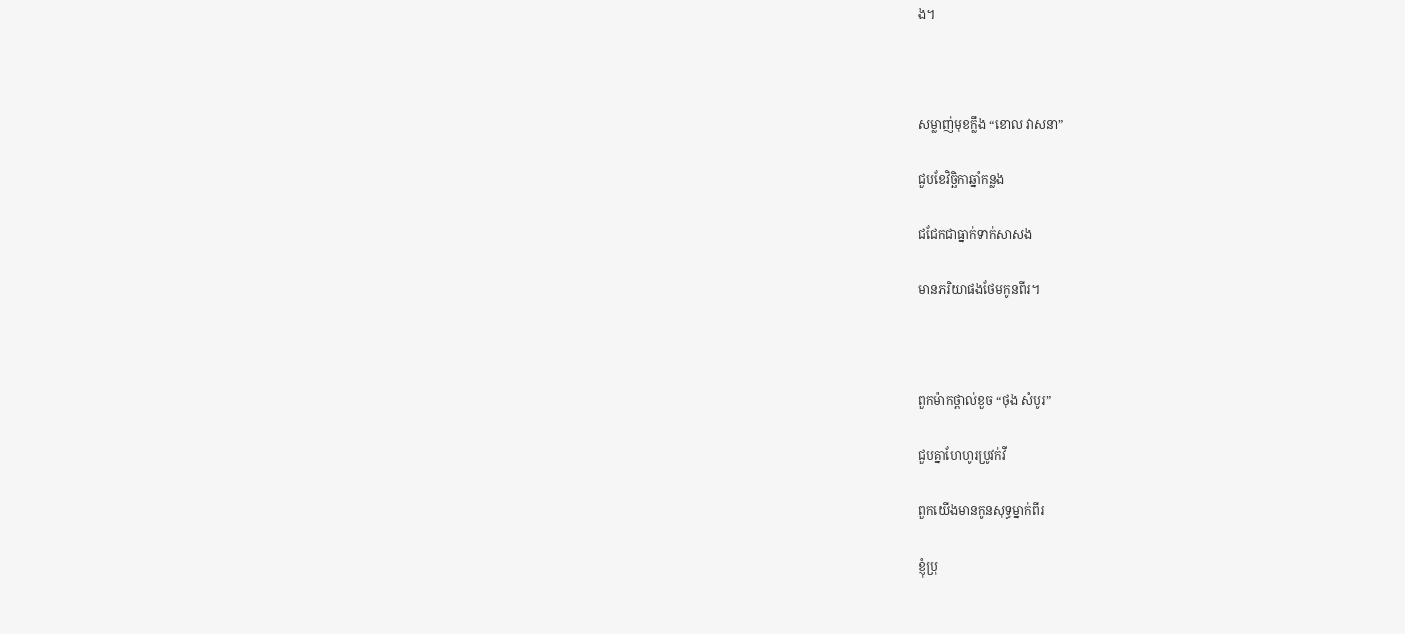ង។



សម្លាញ់មុខក្លឹង “ខោល វាសនា”

ជួបខែវិច្ឆិកាឆ្នាំកន្លង

ជជែកជាធ្នាក់ទាក់សាសង

មានភរិយាផងថែមកូនពីរ។



ពួកម៉ាកថ្ពាល់ខួច “ថុង សំបូរ”

ជួបគ្នាហែហូរប្រូវក់វី

ពួកយើងមានកូនសុទ្ធម្នាក់ពីរ

ខ្ញុំប្រុ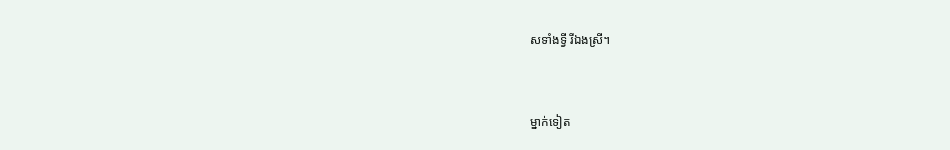សទាំងទ្វី រីឯងស្រី។



ម្នាក់ទៀត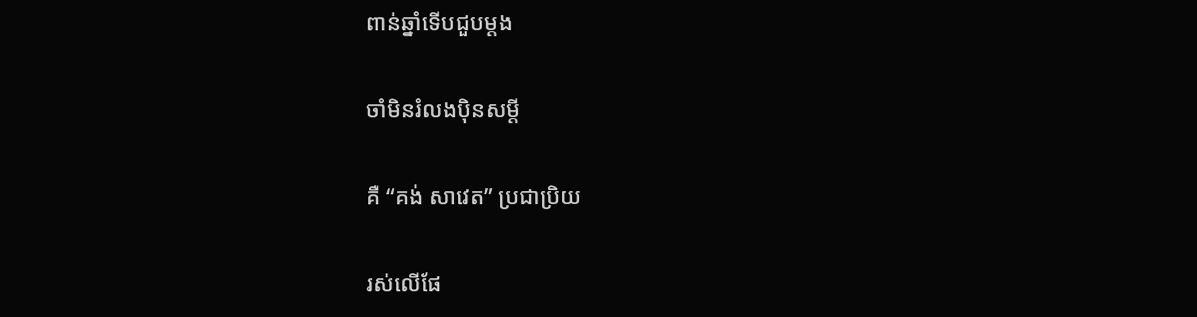ពាន់ឆ្នាំទើបជួបម្ដង

ចាំមិនរំលងប៉ិនសម្ដី

គឺ “គង់ សាវេត” ប្រជាប្រិយ

រស់លើផែ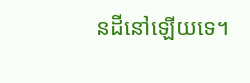នដីនៅឡើយទេ។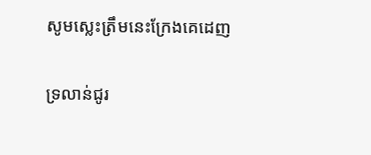សូមស្លេះត្រឹមនេះក្រែងគេដេញ

ទ្រលាន់ជូរ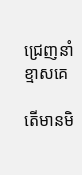ជ្រេញនាំខ្មាសគេ

តើមានមិ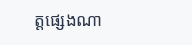ត្តផ្សេងណា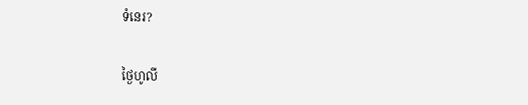ទំនេរ?

ថ្ងៃហូលី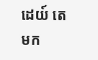ដេយ៍ តេមក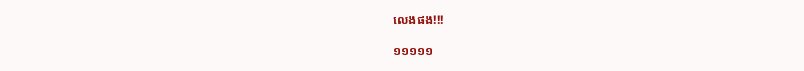លេងផង!!!

១១១១១